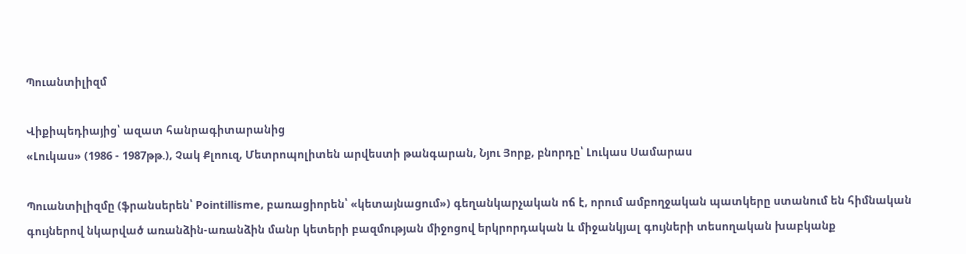Պուանտիլիզմ

Վիքիպեդիայից՝ ազատ հանրագիտարանից
«Լուկաս» (1986 - 1987թթ.), Չակ Քլոուզ, Մետրոպոլիտեն արվեստի թանգարան, Նյու Յորք, բնորդը՝ Լուկաս Սամարաս

Պուանտիլիզմը (ֆրանսերեն՝ Pointillisme, բառացիորեն՝ «կետայնացում») գեղանկարչական ոճ է, որում ամբողջական պատկերը ստանում են հիմնական գույներով նկարված առանձին-առանձին մանր կետերի բազմության միջոցով երկրորդական և միջանկյալ գույների տեսողական խաբկանք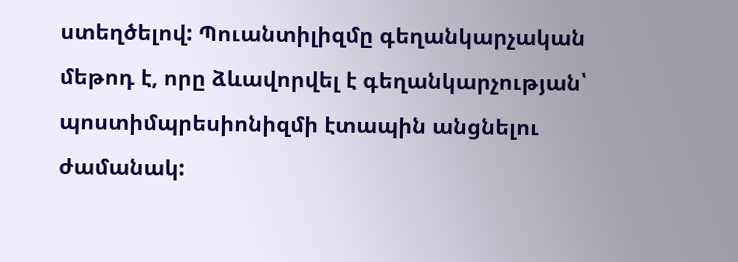ստեղծելով: Պուանտիլիզմը գեղանկարչական մեթոդ է, որը ձևավորվել է գեղանկարչության՝ պոստիմպրեսիոնիզմի էտապին անցնելու ժամանակ: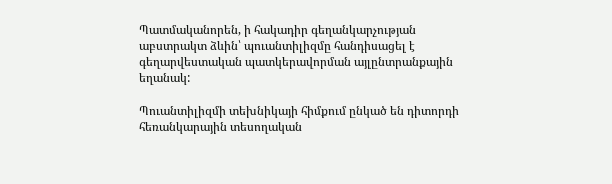Պատմականորեն, ի հակադիր գեղանկարչության աբստրակտ ձևին՝ պուանտիլիզմը հանդիսացել է գեղարվեստական պատկերավորման այլընտրանքային եղանակ:

Պուանտիլիզմի տեխնիկայի հիմքում ընկած են դիտորդի հեռանկարային տեսողական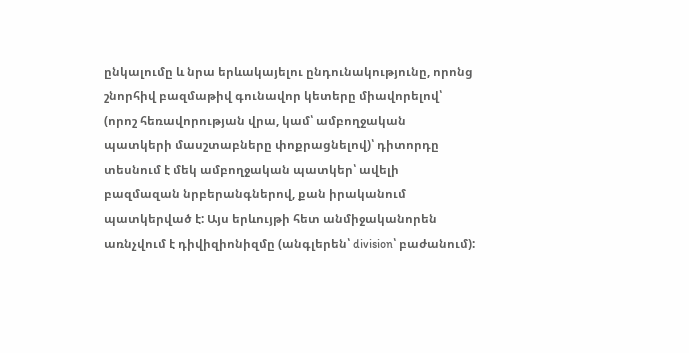ընկալումը և նրա երևակայելու ընդունակությունը, որոնց շնորհիվ բազմաթիվ գունավոր կետերը միավորելով՝ (որոշ հեռավորության վրա, կամ՝ ամբողջական պատկերի մասշտաբները փոքրացնելով)՝ դիտորդը տեսնում է մեկ ամբողջական պատկեր՝ ավելի բազմազան նրբերանգներով, քան իրականում պատկերված է: Այս երևույթի հետ անմիջականորեն առնչվում է դիվիզիոնիզմը (անգլերեն՝ division՝ բաժանում):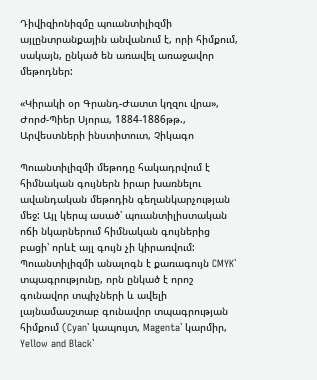Դիվիզիոնիզմը պուանտիլիզմի այլընտրանքային անվանում է, որի հիմքում, սակայն, ընկած են առավել առաջավոր մեթոդներ:

«Կիրակի օր Գրանդ-Ժատտ կղզու վրա», Ժորժ-Պիեր Սյորա, 1884-1886թթ., Արվեստների ինստիտուտ, Չիկագո

Պուանտիլիզմի մեթոդը հակադրվում է հիմնական գույներն իրար խառնելու ավանդական մեթոդին գեղանկարչության մեջ: Այլ կերպ ասած՝ պուանտիլիստական ոճի նկարներում հիմնական գույներից բացի՝ որևէ այլ գույն չի կիրառվում: Պուանտիլիզմի անալոգն է քառագույն CMYK՝ տպագրությունը, որն ընկած է որոշ գունավոր տպիչների և ավելի լայնամասշտաբ գունավոր տպագրության հիմքում (Cyan՝ կապույտ, Magenta՝ կարմիր, Yellow and Black՝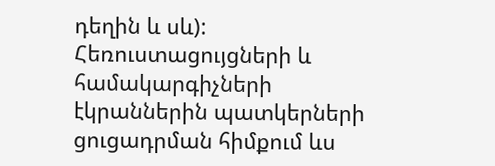դեղին և սև): Հեռուստացույցների և համակարգիչների էկրաններին պատկերների ցուցադրման հիմքում ևս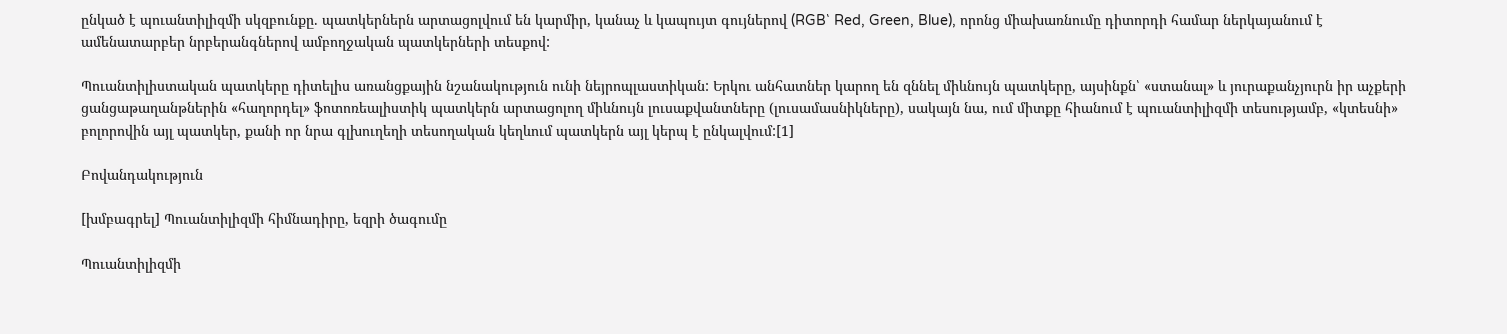ընկած է պուանտիլիզմի սկզբունքը. պատկերներն արտացոլվում են կարմիր, կանաչ և կապույտ գույներով (RGB՝ Red, Green, Blue), որոնց միախառնումը դիտորդի համար ներկայանում է ամենատարբեր նրբերանգներով ամբողջական պատկերների տեսքով:

Պուանտիլիստական պատկերը դիտելիս առանցքային նշանակություն ունի նեյրոպլաստիկան: Երկու անհատներ կարող են զննել միևնույն պատկերը, այսինքն՝ «ստանալ» և յուրաքանչյուրն իր աչքերի ցանցաթաղանթներին «հաղորդել» ֆոտոռեալիստիկ պատկերն արտացոլող միևնույն լուսաքվանտները (լուսամասնիկները), սակայն նա, ում միտքը հիանում է պուանտիլիզմի տեսությամբ, «կտեսնի» բոլորովին այլ պատկեր, քանի որ նրա գլխուղեղի տեսողական կեղևում պատկերն այլ կերպ է ընկալվում:[1]

Բովանդակություն

[խմբագրել] Պուանտիլիզմի հիմնադիրը, եզրի ծագումը

Պուանտիլիզմի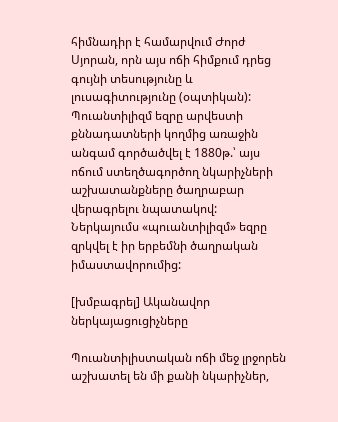հիմնադիր է համարվում Ժորժ Սյորան, որն այս ոճի հիմքում դրեց գույնի տեսությունը և լուսագիտությունը (օպտիկան): Պուանտիլիզմ եզրը արվեստի քննադատների կողմից առաջին անգամ գործածվել է 1880թ.՝ այս ոճում ստեղծագործող նկարիչների աշխատանքները ծաղրաբար վերագրելու նպատակով: Ներկայումս «պուանտիլիզմ» եզրը զրկվել է իր երբեմնի ծաղրական իմաստավորումից:

[խմբագրել] Ականավոր ներկայացուցիչները

Պուանտիլիստական ոճի մեջ լրջորեն աշխատել են մի քանի նկարիչներ,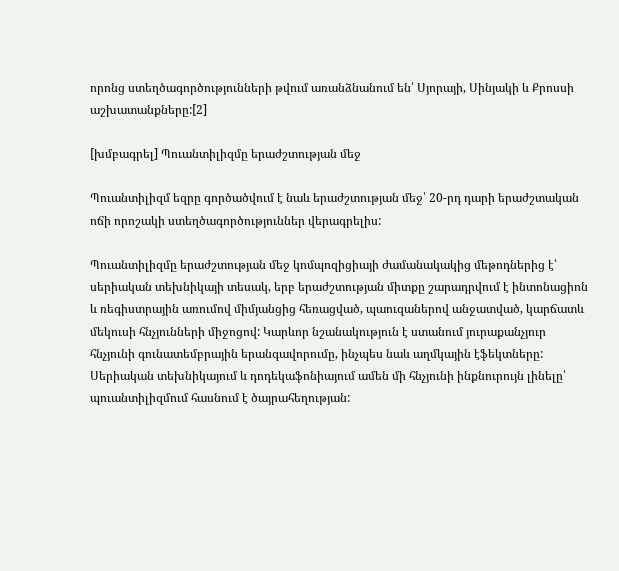որոնց ստեղծագործությունների թվում առանձնանում են՝ Սյորայի, Սինյակի և Քրոսսի աշխատանքները:[2]

[խմբագրել] Պուանտիլիզմը երաժշտության մեջ

Պուանտիլիզմ եզրը գործածվում է նաև երաժշտության մեջ՝ 20-րդ դարի երաժշտական ոճի որոշակի ստեղծագործություններ վերագրելիս:

Պուանտիլիզմը երաժշտության մեջ կոմպոզիցիայի ժամանակակից մեթոդներից է՝ սերիական տեխնիկայի տեսակ, երբ երաժշտության միտքը շարադրվում է ինտոնացիոն և ռեգիստրային առումով միմյանցից հեռացված, պաուզաներով անջատված, կարճատև մեկուսի հնչյունների միջոցով: Կարևոր նշանակություն է ստանում յուրաքանչյուր հնչյունի գունատեմբրային երանգավորումը, ինչպես նաև աղմկային էֆեկտները: Սերիական տեխնիկայում և դոդեկաֆոնիայում ամեն մի հնչյունի ինքնուրույն լինելը՝ պուանտիլիզմում հասնում է ծայրահեղության: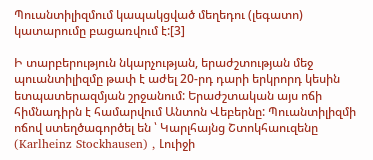Պուանտիլիզմում կապակցված մեղեդու (լեգատո) կատարումը բացառվում է:[3]

Ի տարբերություն նկարչության, երաժշտության մեջ պուանտիլիզմը թափ է աժել 20-րդ դարի երկրորդ կեսին ետպատերազմյան շրջանում: Երաժշտական այս ոճի հիմնադիրն է համարվում Անտոն Վեբերնը: Պուանտիլիզմի ոճով ստեղծագործել են ՝ Կարլհայնց Շտոկհաուզենը (Karlheinz Stockhausen) , Լուիջի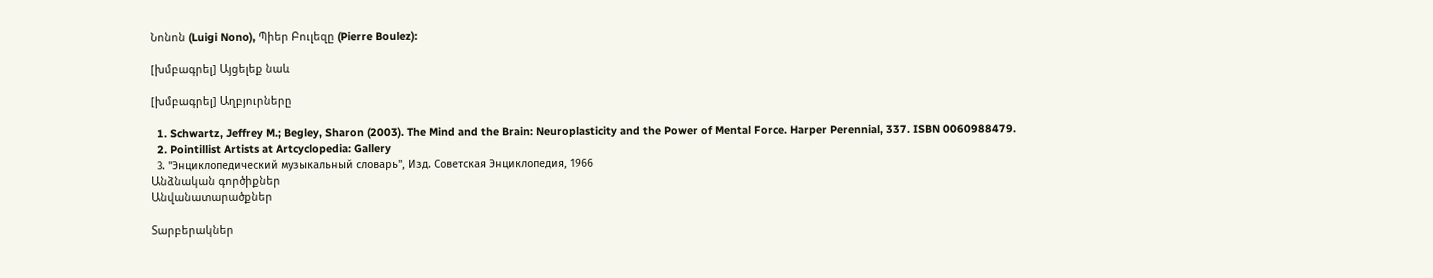Նոնոն (Luigi Nono), Պիեր Բուլեզը (Pierre Boulez):

[խմբագրել] Այցելեք նաև

[խմբագրել] Աղբյուրները

  1. Schwartz, Jeffrey M.; Begley, Sharon (2003). The Mind and the Brain: Neuroplasticity and the Power of Mental Force. Harper Perennial, 337. ISBN 0060988479.
  2. Pointillist Artists at Artcyclopedia: Gallery
  3. "Энциклопедический музыкальный словарь", Изд. Советская Энциклопедия, 1966
Անձնական գործիքներ
Անվանատարածքներ

Տարբերակներ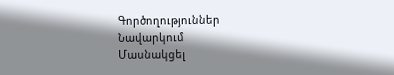Գործողություններ
Նավարկում
Մասնակցել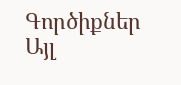Գործիքներ
Այլ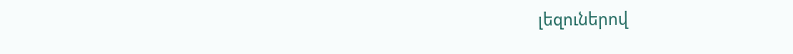լեզուներով